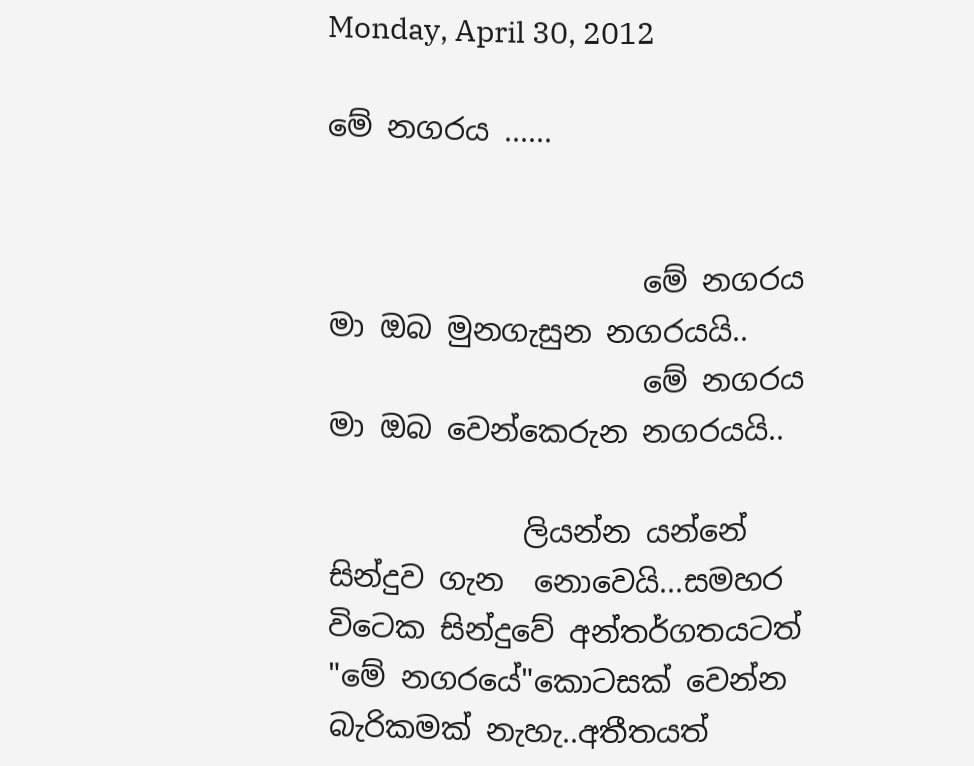Monday, April 30, 2012

මේ නගරය ......


                     මේ නගරය මා ඔබ මුනගැසුන නගරයයි..
                     මේ නගරය මා ඔබ වෙන්කෙරුන නගරයයි..

             ලියන්න යන්නේ  සින්දුව ගැන  නොවෙයි...සමහර විටෙක සින්දුවේ අන්තර්ගතයටත් "මේ නගරයේ"කොටසක් වෙන්න බැරිකමක් නැහැ..අතීතයත්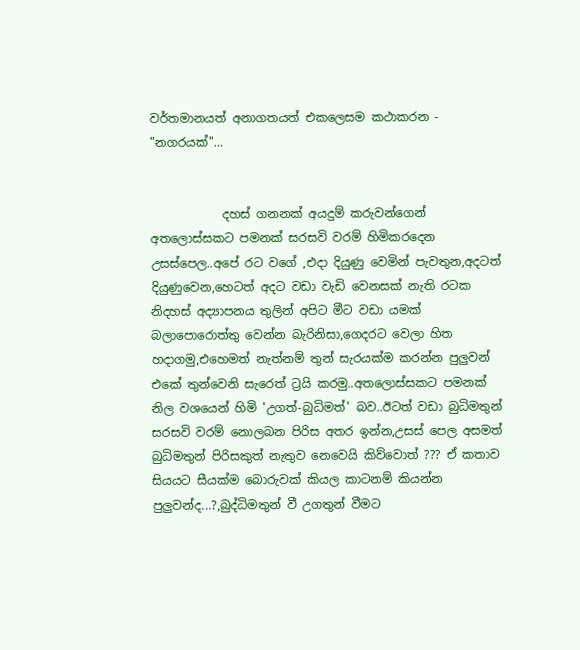වර්තමානයත් අනාගතයත් එකලෙසම කථාකරන - "නගරයක්"...


            දහස් ගනනක් අයදුම් කරුවන්ගෙන් අතලොස්සකට පමනක් සරසවි වරම් හිමිකරදෙන උසස්පෙල..අපේ රට වගේ ,එදා දියුණු වෙමින් පැවතුන,අදටත් දියුණුවෙන,හෙටත් අදට වඩා වැඩි වෙනසක් නැති රටක නිදහස් අද්‍යාපනය තුලින් අපිට මීට වඩා යමක් බලාපොරොත්තු වෙන්න බැරිනිසා,ගෙදරට වෙලා හිත හදාගමු,එහෙමත් නැත්නම් තුන් සැරයක්ම කරන්න පුලුවන් එකේ තුන්වෙනි සැරෙත් ට්‍රයි කරමු..අතලොස්සකට පමනක් නිල වශයෙන් හිමි 'උගත්-බුධිමත්' බව..ඊටත් වඩා බුධිමතුන් සරසවි වරම් නොලබන පිරිස අතර ඉන්න,උසස් පෙල අසමත් බුධිමතුන් පිරිසකුත් නැතුව නෙවෙයි කිව්වොත් ??? ඒ කතාව සියයට සීයක්ම බොරුවක් කියල කාටනම් කියන්න පුලුවන්ද...?,බුද්ධිමතුන් වී උගතුන් වීමට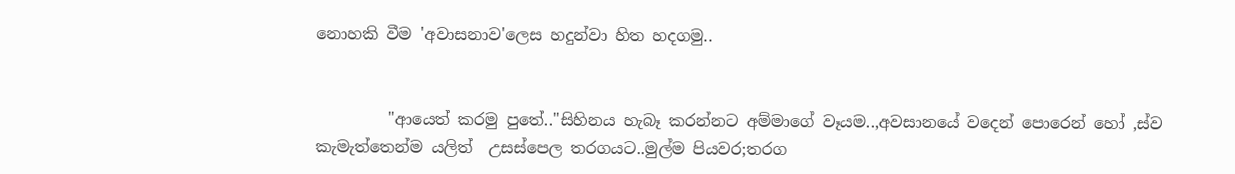නොහකි වීම 'අවාසනාව'ලෙස හදුන්වා හිත හදගමු..


         "ආයෙත් කරමු පුතේ.."සිහිනය හැබෑ කරන්නට අම්මාගේ වෑයම..,අවසානයේ වදෙන් පොරෙන් හෝ ,ස්ව කැමැත්තෙන්ම යලිත්  උසස්පෙල තරගයට..මුල්ම පියවර;තරග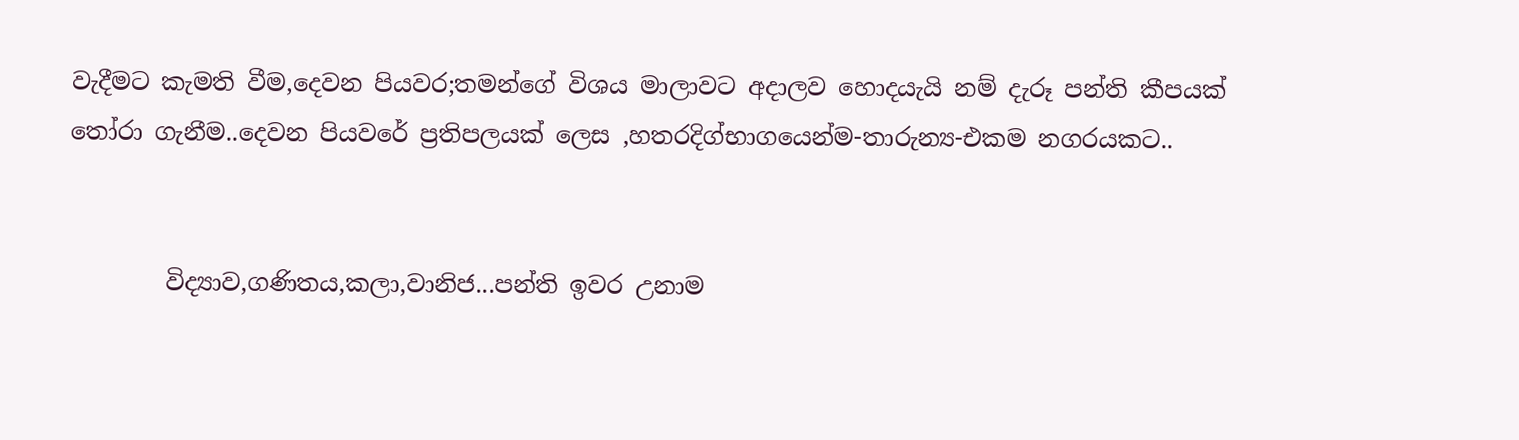වැදීමට කැමති වීම,දෙවන පියවර;තමන්ගේ විශය මාලාවට අදාලව හොදයැයි නම් දැරූ පන්ති කීපයක් තෝරා ගැනීම..දෙවන පියවරේ ප්‍රතිපලයක් ලෙස ,හතරදිග්භාගයෙන්ම-තාරුන්‍ය-එකම නගරයකට..


        විද්‍යාව,ගණිතය,කලා,වානිජ...පන්ති ඉවර උනාම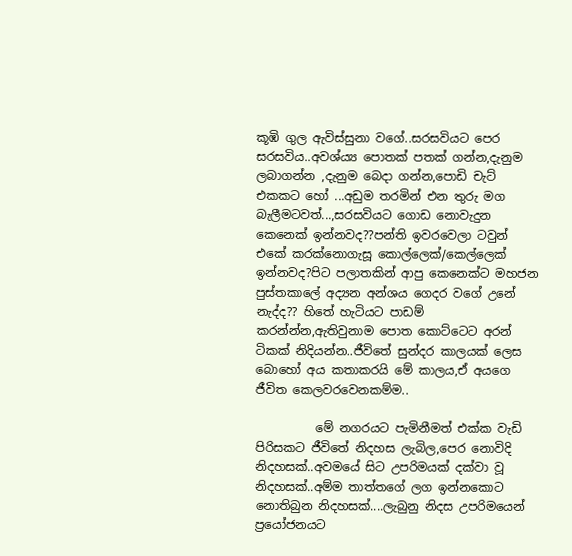කූඹි ගුල ඇවිස්සුනා වගේ..සරසවියට පෙර සරසවිය..අවශ්ය්‍ය පොතක් පතක් ගන්න,දැනුම ලබාගන්න ,දැනුම බෙදා ගන්න,පොඩි චැට් එකකට හෝ ...අඩුම තරමින් එන තුරු මග බැලීමටවත්...,සරසවියට ගොඩ නොවැදුන කෙනෙක් ඉන්නවද??පන්ති ඉවරවෙලා ටවුන් එකේ කරක්නොගැසූ කොල්ලෙක්/කෙල්ලෙක් ඉන්නවද?පිට පලාතකින් ආපු කෙනෙක්ට මහජන පුස්තකාලේ අද්‍යන අන්ශය ගෙදර වගේ උනේ නැද්ද?? හිතේ හැටියට පාඩම් කරන්න්න,ඇතිවුනාම පොත කොට්ටෙට අරන් ටිකක් නිදියන්න..ජීවිතේ සුන්දර කාලයක් ලෙස බොහෝ අය කතාකරයි මේ කාලය,ඒ අයගෙ ජීවිත කෙලවරවෙනකම්ම..

          මේ නගරයට පැමිනීමත් එක්ක වැඩි පිරිසකට ජීවිතේ නිදහස ලැබිල,පෙර නොවිදි නිදහසක්..අවමයේ සිට උපරිමයක් දක්වා වූ නිදහසක්..අම්ම තාත්තගේ ලග ඉන්නකොට නොතිබුන නිදහසක්....ලැබුනු නිදස උපරිමයෙන් ප්‍රයෝජනයට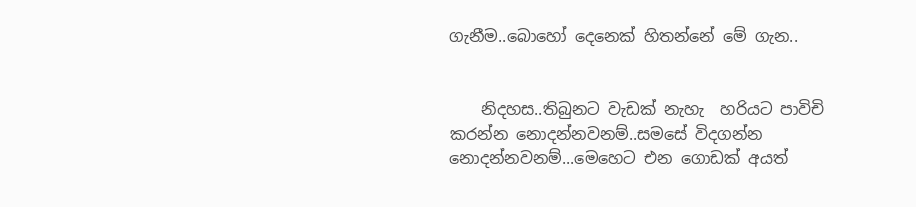ගැනීම..බොහෝ දෙනෙක් හිතන්නේ මේ ගැන..


    නිදහස..තිබුනට වැඩක් නැහැ  හරියට පාවිචි කරන්න නොදන්නවනම්..සමසේ විදගන්න නොදන්නවනම්...මෙහෙට එන ගොඩක් අයත්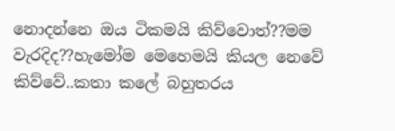නොදන්නෙ ඔය ටිකමයි කිව්වොත්??මම වැරදිද??හැමෝම මෙහෙමයි කියල නෙවේ  කිව්වේ..කතා කලේ බහුතරය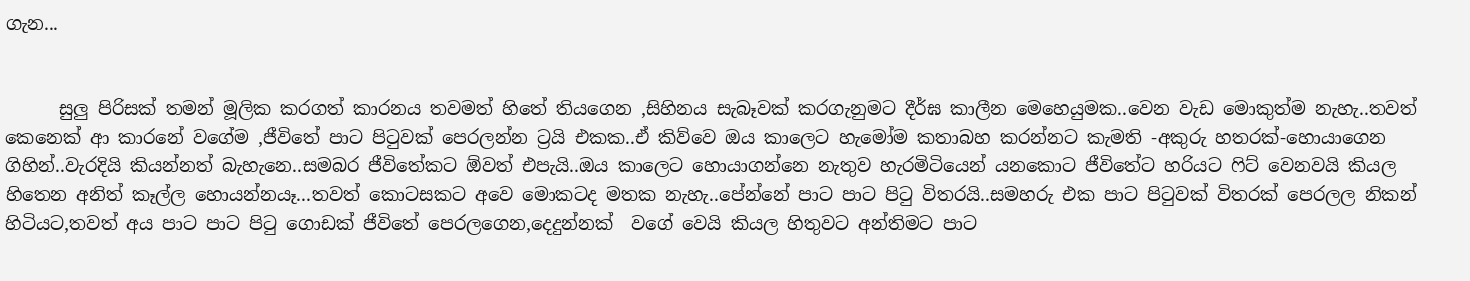ගැන...


      සුලු පිරිසක් තමන් මූලික කරගත් කාරනය තවමත් හිතේ තියගෙන ,සිහිනය සැබෑවක් කරගැනුමට දීර්ඝ කාලීන මෙහෙයුමක..වෙන වැඩ මොකුත්ම නැහැ..තවත් කෙනෙක් ආ කාරනේ වගේම ,ජීවිතේ පාට පිටුවක් පෙරලන්න ට්‍රයි එකක..ඒ කිව්වෙ ඔය කාලෙට හැමෝම කතාබහ කරන්නට කැමති -අකුරු හතරක්-හොයාගෙන ගිහින්..වැරදියි කියන්නත් බැහැනෙ..සමබර ජීවිතේකට ඕවත් එපැයි..ඔය කාලෙට හොයාගන්නෙ නැතුව හැරමිටියෙන් යනකොට ජීවිතේට හරියට ෆිට් වෙනවයි කියල හිතෙන අනිත් කෑල්ල හොයන්නයෑ...තවත් කොටසකට අවෙ මොකටද මතක නැහැ..පේන්නේ පාට පාට පිටු විතරයි..සමහරු එක පාට පිටුවක් විතරක් පෙරලල නිකන් හිටියට,තවත් අය පාට පාට පිටු ගොඩක් ජීවිතේ පෙරලගෙන,දෙදුන්නක්  වගේ වෙයි කියල හිතුවට අන්තිමට පාට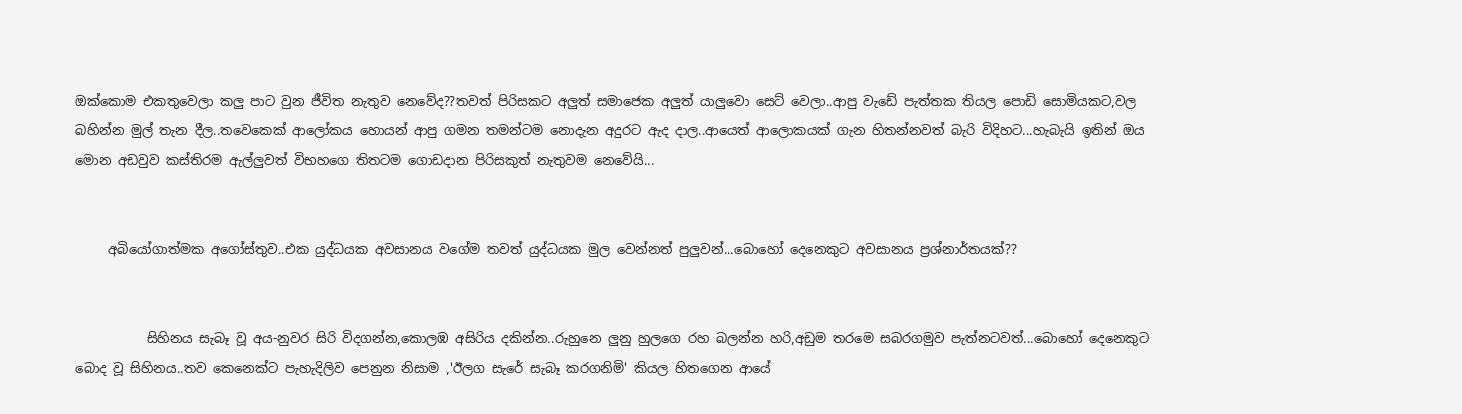ඔක්කොම එකතුවෙලා කලු පාට වුන ජීවිත නැතුව නෙවේද??තවත් පිරිසකට අලුත් සමාජෙක අලුත් යාලුවො සෙට් වෙලා..ආපු වැඩේ පැත්තක තියල පොඩි සොමියකට,වල බහින්න මුල් තැන දීල..තවෙකෙක් ආලෝකය හොයන් ආපු ගමන තමන්ටම නොදැන අදුරට ඇද දාල..ආයෙත් ආලොකයක් ගැන හිතන්නවත් බැරි විදිහට...හැබැයි ඉතින් ඔය මොන අඩවුව කස්තිරම ඇල්ලුවත් විභහගෙ තිතටම ගොඩදාන පිරිසකුත් නැතුවම නෙවේයි...


     අබියෝගාත්මක අගෝස්තුව..එක යුද්ධයක අවසානය වගේම තවත් යුද්ධයක මුල වෙන්නත් පුලුවන්...බොහෝ දෙනෙකුට අවසානය ප්‍රශ්නාර්තයක්??


           සිහිනය සැබෑ වූ අය-නුවර සිරි විදගන්න,කොලඹ අසිරිය දකින්න..රුහුනෙ ලුනු හුලගෙ රහ බලන්න හරි,අඩුම තරමෙ සබරගමුව පැත්නටවත්...බොහෝ දෙනෙකුට බොද වූ සිහිනය..තව කෙනෙක්ට පැහැදිලිව පෙනුන නිසාම ,'ඊලග සැරේ සැබෑ කරගනිමි' කියල හිතගෙන ආයේ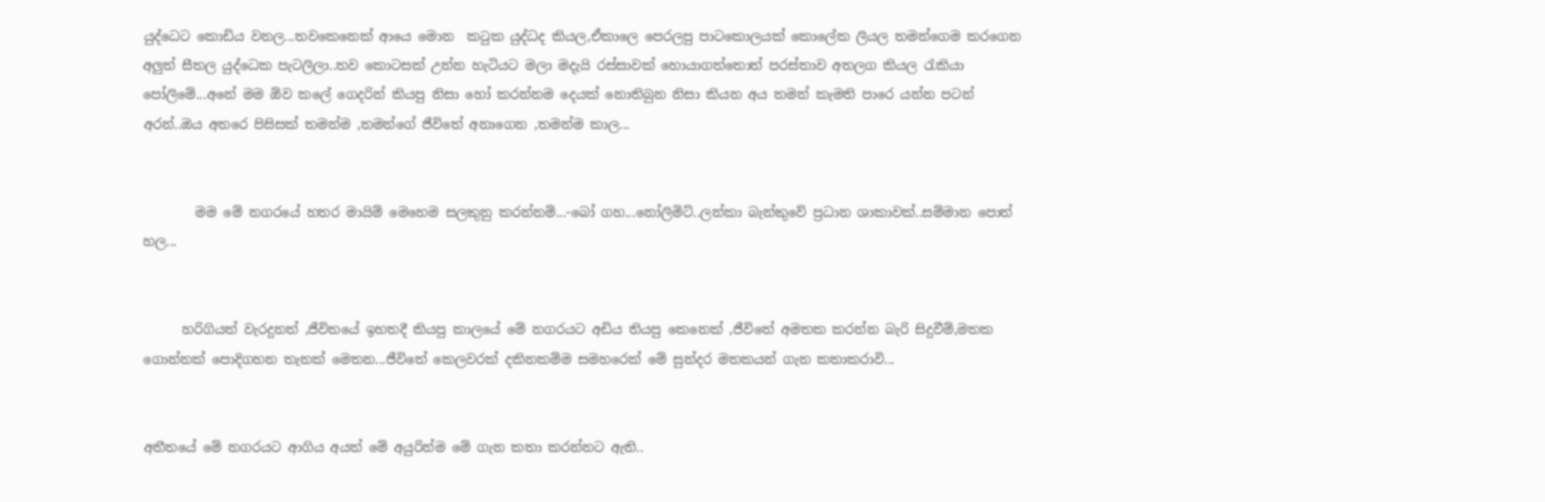යුද්ධෙට කොඩිය වනල...තවකෙනෙක් ආයෙ මොන  කටුක යුද්ධද කියල,ඒකාලෙ පෙරලපු පාටකොලයක් කොලේක ලියල තමන්ගෙම කරගෙන අලුත් සීතල යුද්ධෙක පැටලිලා..තව කොටසක් උන්න හැටියට මලා මදැයි රස්සාවක් හොයාගත්තොත් පරස්තාව අතලග කියල රැකියා පෝලිමේ...අනේ මම ඕව කලේ ගෙදරින් කියපු නිසා හෝ කරන්නම දෙයක් නොතිබුන නිසා කියන අය තමන් කැමති පාරෙ යන්න පටන් අරන්..ඔය අතරෙ පිසිසක් තමන්ම ,තමන්ගේ ජීවිතේ අනාගෙන ,තමන්ම කාල...


        මම මේ නගරයේ හතර මායිම් මෙහෙම සලකුනු කරන්නම්...-බෝ ගහ...නෝලිමිට්..ලන්කා බැන්කුවේ ප්‍රධාන ශාකාවක්..සම්මාන පොත් හල...


      හරිගියත් වැරදුනත් ,ජීවිතයේ ඉහතදී කියපු කාලයේ මේ නගරයට අඩිය තියපු කෙනෙක් ,ජීවිතේ අමතක කරන්න බැරි සිදුවීම්,මතක ගොන්නක් පොදිගහන තැනක් මෙතන...ජීවිතේ කෙලවරක් දකිනකම්ම සමහරෙක් මේ සුන්දර මතකයන් ගැන කතාකරාවි...


අතීතයේ මේ නගරයට ආගිය අයත් මේ අයුරින්ම මේ ගැන කතා කරන්නට ඇති..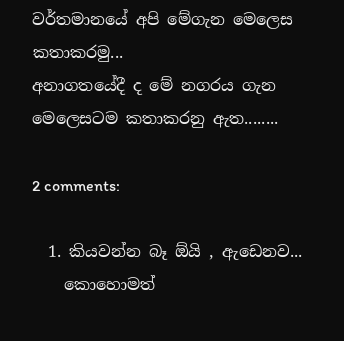වර්තමානයේ අපි මේගැන මෙලෙස කතාකරමු...
අනාගතයේදී ද මේ නගරය ගැන මෙලෙසටම කතාකරනු ඇත........

2 comments:

  1. කියවන්න බෑ ඕයි , ඇඩෙනව...
    කොහොමත්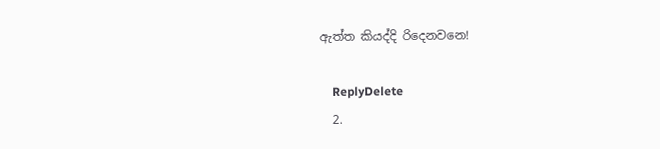ඇත්ත කියද්දි රිදෙනවනෙ!

    ReplyDelete
  2.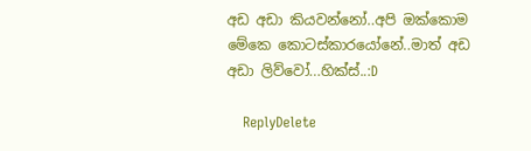අඩ අඩා කියවන්නෝ..අපි ඔක්කොම මේකෙ කොටස්කාරයෝනේ..මාත් අඩ අඩා ලිව්වෝ...හික්ස්..:D

    ReplyDelete